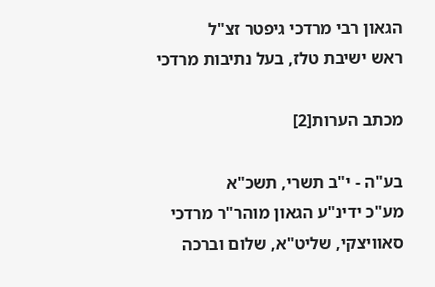הגאון רבי מרדכי גיפטר זצ"ל
ראש ישיבת טלז, בעל נתיבות מרדכי

מכתב הערות[2]

בע"ה - י"ב תשרי, תשכ"א
מע"כ ידינ"ע הגאון מוהר"ר מרדכי סאוויצקי, שליט"א, שלום וברכה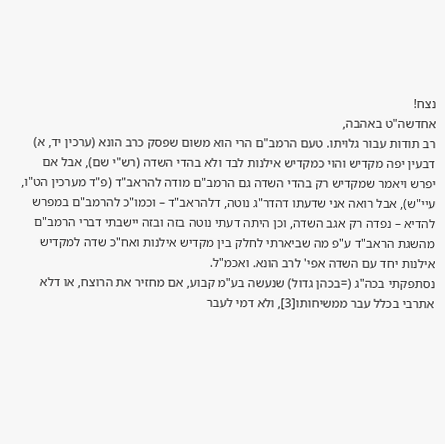נצח!
אחדשה"ט באהבה,
רב תודות עבור גלויתו. טעם הרמב"ם הרי הוא משום שפסק כרב הונא (ערכין יד, א) דבעין יפה מקדיש והוי כמקדיש אילנות לבד ולא בהדי השדה (רש"י שם), אבל אם יפרש ויאמר שמקדיש רק בהדי השדה גם הרמב"ם מודה להראב"ד (פ"ד מערכין הט"ו, עיי"ש), אבל רואה אני שדעתו דהדר"ג נוטה, דלהראב"ד – וכמו"כ להרמב"ם במפרש להדיא – נפדה רק אגב השדה, וכן היתה דעתי נוטה בזה ובזה יישבתי דברי הרמב"ם מהשגת הראב"ד ע"פ מה שביארתי לחלק בין מקדיש אילנות ואח"כ שדה למקדיש אילנות יחד עם השדה אפי' לרב הונא. ואכמ"ל.
נסתפקתי בכה"ג (=בכהן גדול) שנעשה בע"מ קבוע, אם מחזיר את הרוצח, או דלא אתרבי בכלל עבר ממשיחותו[3], ולא דמי לעבר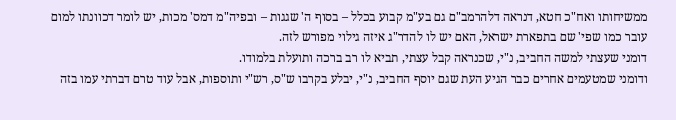ממשיחותו ואח"כ חטא, דנראה דלהרמב"ם גם בע"מ קבוע בכלל – בסוף ה' שגגות – ובפיה"מ דמס' מכות, יש לומר דכוונתו למום עובר כמו שפי' שם בתפארת ישראל, האם יש לו להדר"ג איזה גילוי מפורש לזה.
דומני שעצתי למשה החביב, נ"י, שכנראה קבל עצתי, תביא לו רב ברכה ותועלת בלמודו.
ודומני שמטעמים אחרים כבר הגיע העת שגם יוסף החביב, נ"י, יבלע בקרבו ש"ס, רש"י ותוספות, אבל עוד טרם דברתי עמו בזה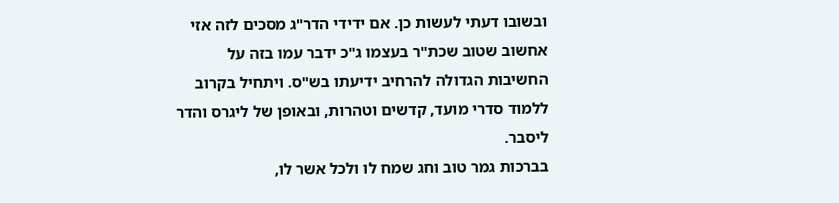ובשובו דעתי לעשות כן. אם ידידי הדר"ג מסכים לזה אזי אחשוב שטוב שכת"ר בעצמו ג"כ ידבר עמו בזה על החשיבות הגדולה להרחיב ידיעתו בש"ס. ויתחיל בקרוב ללמוד סדרי מועד, קדשים וטהרות, ובאופן של ליגרס והדר ליסבר.
בברכות גמר טוב וחג שמח לו ולכל אשר לו,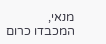מנאי,
המכבדו כרום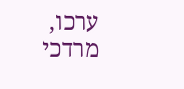ערכו,
מרדכי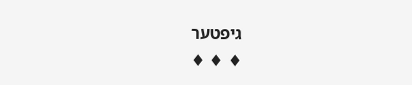גיפטער
♦ ♦ ♦